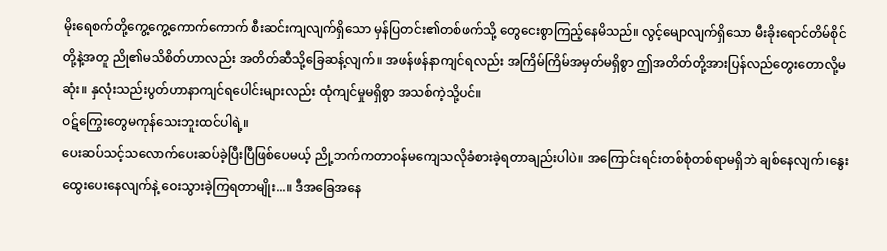မိုးရေစက်တို့ကွေ့ကွေ့ကောက်ကောက် စီးဆင်းကျလျက်ရှိသော မှန်ပြတင်း၏တစ်ဖက်သို့ တွေငေးစွာကြည့်နေမိသည်။ လွင့်မျောလျက်ရှိသော မီးခိုးရောင်တိမ်စိုင်တို့နဲ့အတူ ညို၏မသိစိတ်ဟာလည်း အတိတ်ဆီသို့ခြေဆန့်လျက်။ အဖန်ဖန်နာကျင်ရလည်း အကြိမ်ကြိမ်အမှတ်မရှိစွာ ဤအတိတ်တို့အားပြန်လည်တွေးတောလို့မဆုံး။ နှလုံးသည်းပွတ်ဟာနာကျင်ရပေါင်းများလည်း ထုံကျင်မှုမရှိစွာ အသစ်ကဲ့သို့ပင်။
ဝဋ်ကြွေးတွေမကုန်သေးဘူးထင်ပါရဲ့။
ပေးဆပ်သင့်သလောက်ပေးဆပ်ခဲ့ပြီးပြီဖြစ်ပေမယ့် ညို့ဘက်ကတာဝန်မကျေသလိုခံစားခဲ့ရတာချည်းပါပဲ။ အကြောင်းရင်းတစ်စုံတစ်ရာမရှိဘဲ ချစ်နေလျက်၊နွေးထွေးပေးနေလျက်နဲ့ ဝေးသွားခဲ့ကြရတာမျိုး...။ ဒီအခြေအနေ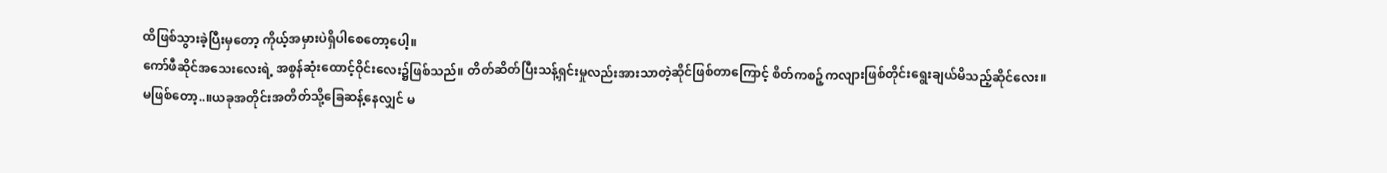ထိဖြစ်သွားခဲ့ပြီးမှတော့ ကိုယ့်အမှားပဲရှိပါစေတော့ပေါ့။
ကော်ဖီဆိုင်အသေးလေးရဲ့ အစွန်ဆုံးထောင့်ဝိုင်းလေး၌ဖြစ်သည်။ တိတ်ဆိတ်ပြီးသန့်ရှင်းမှုလည်းအားသာတဲ့ဆိုင်ဖြစ်တာကြောင့် စိတ်ကစဉ့်ကလျားဖြစ်တိုင်းရွေးချယ်မိသည့်ဆိုင်လေး။
မဖြစ်တော့..။ယခုအတိုင်းအတိတ်သို့ခြေဆန့်နေလျှင် မ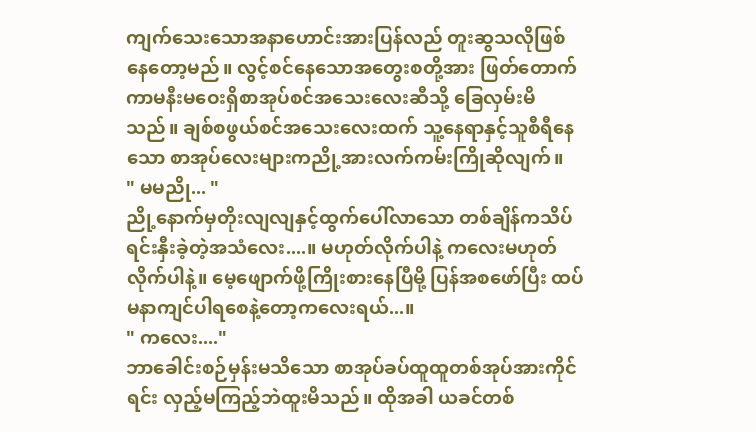ကျက်သေးသောအနာဟောင်းအားပြန်လည် တူးဆွသလိုဖြစ်နေတော့မည်။ လွင့်စင်နေသောအတွေးစတို့အား ဖြတ်တောက်ကာမနီးမဝေးရှိစာအုပ်စင်အသေးလေးဆီသို့ ခြေလှမ်းမိသည်။ ချစ်စဖွယ်စင်အသေးလေးထက် သူ့နေရာနှင့်သူစီရီနေသော စာအုပ်လေးများကညို့အားလက်ကမ်းကြိုဆိုလျက်။
" မမညို... "
ညို့နောက်မှတိုးလျလျနှင့်ထွက်ပေါ်လာသော တစ်ချိန်ကသိပ်ရင်းနှီးခဲ့တဲ့အသံလေး....။ မဟုတ်လိုက်ပါနဲ့ ကလေးမဟုတ်လိုက်ပါနဲ့။ မေ့ဖျောက်ဖို့ကြိုးစားနေပြီမို့ ပြန်အစဖော်ပြီး ထပ်မနာကျင်ပါရစေနဲ့တော့ကလေးရယ်...။
" ကလေး...."
ဘာခေါင်းစဉ်မှန်းမသိသော စာအုပ်ခပ်ထူထူတစ်အုပ်အားကိုင်ရင်း လှည့်မကြည့်ဘဲထူးမိသည်။ ထိုအခါ ယခင်တစ်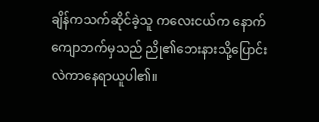ချိန်ကသက်ဆိုင်ခဲ့သူ ကလေးငယ်က နောက်ကျောဘက်မှသည် ညို၏ဘေးနားသို့ပြောင်းလဲကာနေရာယူပါ၏။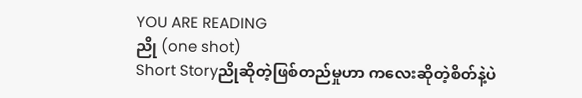YOU ARE READING
ညို (one shot)
Short Storyညိုဆိုတဲ့ဖြစ်တည်မှုဟာ ကလေးဆိုတဲ့စိတ်နဲ့ပဲ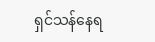ရှင်သန်နေရ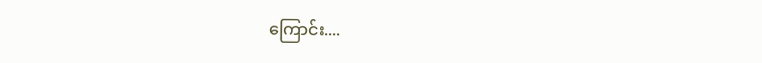ကြောင်း....